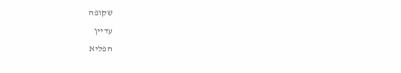שקופה
עדיין
הפליא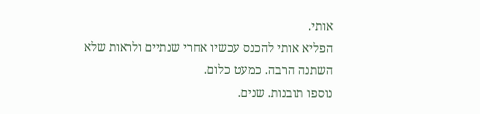אותי.
הפליא אותי להכנס עכשיו אחרי שנתיים ולראות שלא השתנה הרבה. כמעט כלום.
נוספו תובנות. שנים.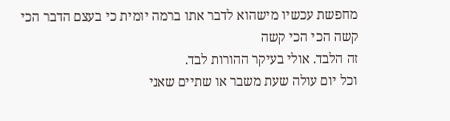מחפשת עכשיו מישהוא לדבר אתו ברמה יומית כי בעצם הדבר הכי קשה הכי הכי קשה
זה הלבד. אולי בעיקר ההורות לבד.
וכל יום עולה שעת משבר או שתיים שאני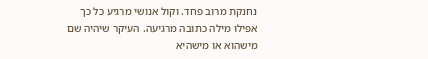נחנקת מרוב פחד. וקול אנושי מרגיע כל כך
אפילו מילה כתובה מרגיעה. העיקר שיהיה שם מישהוא או מישהיא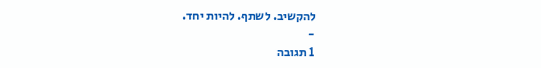להקשיב. לשתף. להיות יחד.
-
1 תגובה